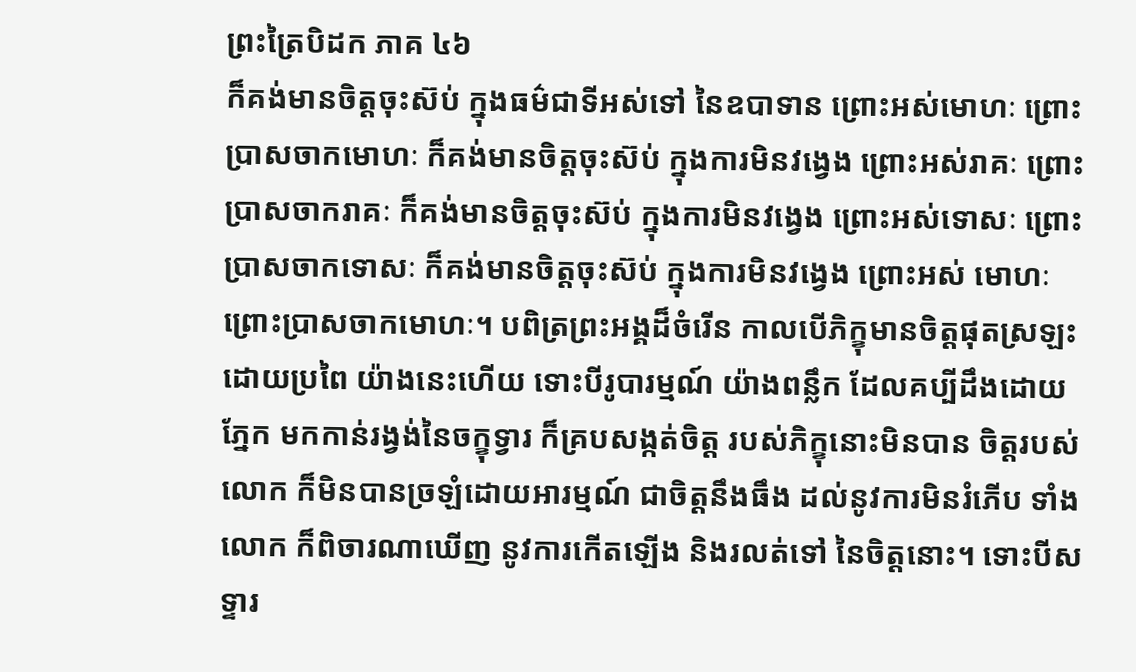ព្រះត្រៃបិដក ភាគ ៤៦
ក៏គង់មានចិត្តចុះស៊ប់ ក្នុងធម៌ជាទីអស់ទៅ នៃឧបាទាន ព្រោះអស់មោហៈ ព្រោះប្រាសចាកមោហៈ ក៏គង់មានចិត្តចុះស៊ប់ ក្នុងការមិនវង្វេង ព្រោះអស់រាគៈ ព្រោះប្រាសចាករាគៈ ក៏គង់មានចិត្តចុះស៊ប់ ក្នុងការមិនវង្វេង ព្រោះអស់ទោសៈ ព្រោះប្រាសចាកទោសៈ ក៏គង់មានចិត្តចុះស៊ប់ ក្នុងការមិនវង្វេង ព្រោះអស់ មោហៈ ព្រោះប្រាសចាកមោហៈ។ បពិត្រព្រះអង្គដ៏ចំរើន កាលបើភិក្ខុមានចិត្តផុតស្រឡះ ដោយប្រពៃ យ៉ាងនេះហើយ ទោះបីរូបារម្មណ៍ យ៉ាងពន្លឹក ដែលគប្បីដឹងដោយភ្នែក មកកាន់រង្វង់នៃចក្ខុទ្វារ ក៏គ្របសង្កត់ចិត្ត របស់ភិក្ខុនោះមិនបាន ចិត្តរបស់លោក ក៏មិនបានច្រឡំដោយអារម្មណ៍ ជាចិត្តនឹងធឹង ដល់នូវការមិនរំភើប ទាំងលោក ក៏ពិចារណាឃើញ នូវការកើតឡើង និងរលត់ទៅ នៃចិត្តនោះ។ ទោះបីសទ្ទារ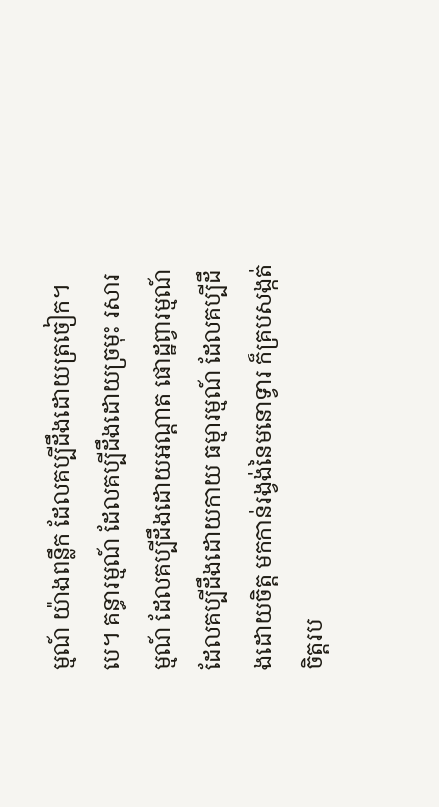ម្មណ៍ យ៉ាងពន្លឹក ដែលគប្បីដឹងដោយត្រចៀក។បេ។ គន្ធារម្មណ៍ ដែលគប្បីដឹងដោយច្រមុះ រសារម្មណ៍ ដែលគប្បីដឹងដោយអណ្តាត ផោដ្ឋព្វារម្មណ៍ ដែលគប្បីដឹងដោយកាយ ធម្មារម្មណ៍ ដែលគប្បីដឹងដោយចិត្ត មកកាន់រង្វង់នៃមនោទ្វារ ក៏គ្របសង្កត់ចិត្តរប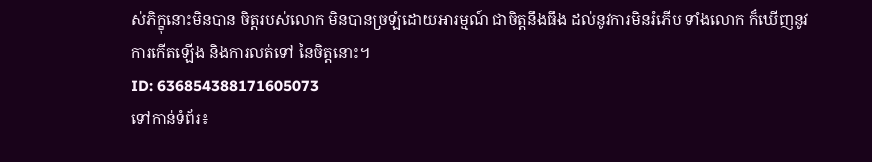ស់ភិក្ខុនោះមិនបាន ចិត្តរបស់លោក មិនបានច្រឡំដោយអារម្មណ៍ ជាចិត្តនឹងធឹង ដល់នូវការមិនរំភើប ទាំងលោក ក៏ឃើញនូវការកើតឡើង និងការលត់ទៅ នៃចិត្តនោះ។
ID: 636854388171605073
ទៅកាន់ទំព័រ៖